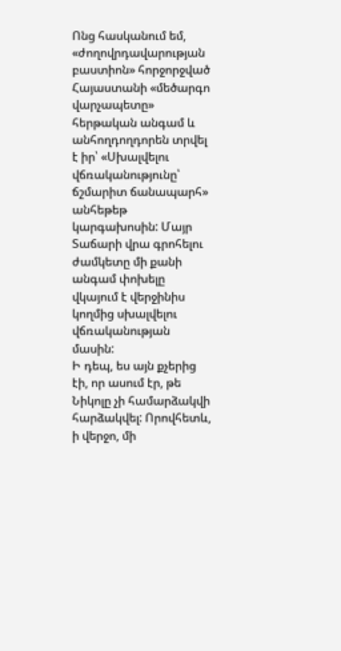Ոնց հասկանում եմ, «ժողովրդավարության բաստիոն» հորջորջված Հայաստանի «մեծարգո վարչապետը» հերթական անգամ և անհողդողդորեն տրվել է իր՝ «Սխալվելու վճռականությունը՝ ճշմարիտ ճանապարհ» անհեթեթ կարգախոսին: Մայր Տաճարի վրա գրոհելու ժամկետը մի քանի անգամ փոխելը վկայում է վերջինիս կողմից սխալվելու վճռականության մասին:
Ի դեպ, ես այն քչերից էի, որ ասում էր, թե Նիկոլը չի համարձակվի հարձակվել: Որովհետև, ի վերջո, մի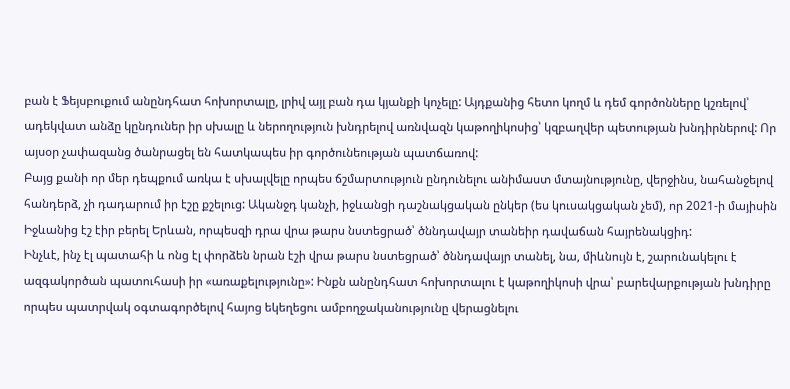բան է Ֆեյսբուքում անընդհատ հոխորտալը, լրիվ այլ բան դա կյանքի կոչելը: Այդքանից հետո կողմ և դեմ գործոնները կշռելով՝ ադեկվատ անձը կընդուներ իր սխալը և ներողություն խնդրելով առնվազն կաթողիկոսից՝ կզբաղվեր պետության խնդիրներով: Որ այսօր չափազանց ծանրացել են հատկապես իր գործունեության պատճառով:
Բայց քանի որ մեր դեպքում առկա է սխալվելը որպես ճշմարտություն ընդունելու անիմաստ մտայնությունը, վերջինս, նահանջելով հանդերձ, չի դադարում իր էշը քշելուց: Ականջդ կանչի, իջևանցի դաշնակցական ընկեր (ես կուսակցական չեմ), որ 2021-ի մայիսին Իջևանից էշ էիր բերել Երևան, որպեսզի դրա վրա թարս նստեցրած՝ ծննդավայր տանեիր դավաճան հայրենակցիդ:
Ինչևէ, ինչ էլ պատահի և ոնց էլ փորձեն նրան էշի վրա թարս նստեցրած՝ ծննդավայր տանել, նա, միևնույն է, շարունակելու է ազգակործան պատուհասի իր «առաքելությունը»: Ինքն անընդհատ հոխորտալու է կաթողիկոսի վրա՝ բարեվարքության խնդիրը որպես պատրվակ օգտագործելով հայոց եկեղեցու ամբողջականությունը վերացնելու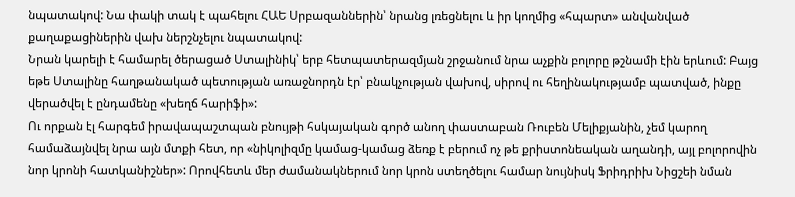նպատակով: Նա փակի տակ է պահելու ՀԱԵ Սրբազաններին՝ նրանց լռեցնելու և իր կողմից «հպարտ» անվանված քաղաքացիներին վախ ներշնչելու նպատակով:
Նրան կարելի է համարել ծերացած Ստալինիկ՝ երբ հետպատերազմյան շրջանում նրա աչքին բոլորը թշնամի էին երևում: Բայց եթե Ստալինը հաղթանակած պետության առաջնորդն էր՝ բնակչության վախով, սիրով ու հեղինակությամբ պատված, ինքը վերածվել է ընդամենը «խեղճ հարիֆի»:
Ու որքան էլ հարգեմ իրավապաշտպան բնույթի հսկայական գործ անող փաստաբան Ռուբեն Մելիքյանին, չեմ կարող համաձայնվել նրա այն մտքի հետ, որ «նիկոլիզմը կամաց-կամաց ձեռք է բերում ոչ թե քրիստոնեական աղանդի, այլ բոլորովին նոր կրոնի հատկանիշներ»: Որովհետև մեր ժամանակներում նոր կրոն ստեղծելու համար նույնիսկ Ֆրիդրիխ Նիցշեի նման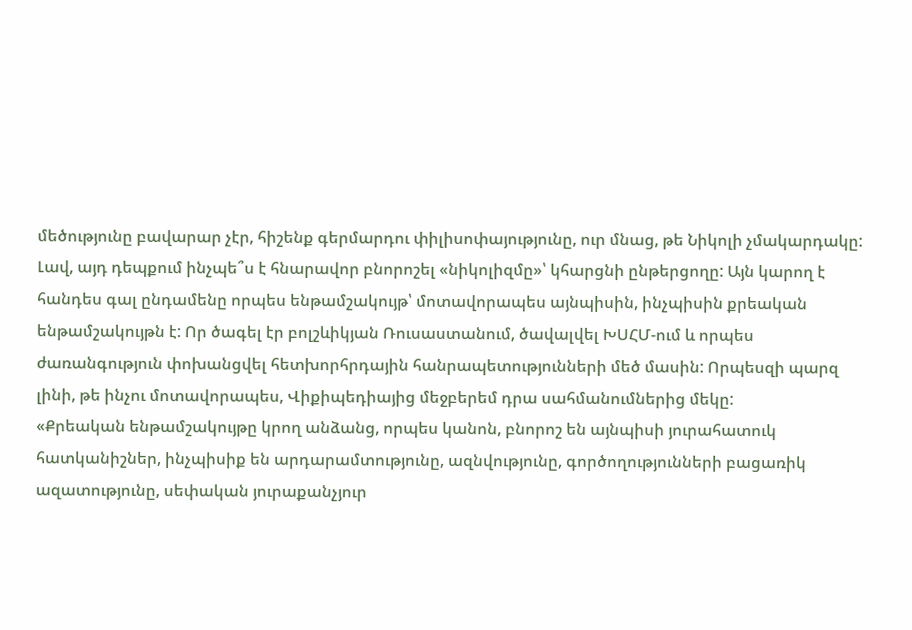մեծությունը բավարար չէր, հիշենք գերմարդու փիլիսոփայությունը, ուր մնաց, թե Նիկոլի չմակարդակը:
Լավ, այդ դեպքում ինչպե՞ս է հնարավոր բնորոշել «նիկոլիզմը»՝ կհարցնի ընթերցողը: Այն կարող է հանդես գալ ընդամենը որպես ենթամշակույթ՝ մոտավորապես այնպիսին, ինչպիսին քրեական ենթամշակույթն է: Որ ծագել էր բոլշևիկյան Ռուսաստանում, ծավալվել ԽՍՀՄ-ում և որպես ժառանգություն փոխանցվել հետխորհրդային հանրապետությունների մեծ մասին: Որպեսզի պարզ լինի, թե ինչու մոտավորապես, Վիքիպեդիայից մեջբերեմ դրա սահմանումներից մեկը:
«Քրեական ենթամշակույթը կրող անձանց, որպես կանոն, բնորոշ են այնպիսի յուրահատուկ հատկանիշներ, ինչպիսիք են արդարամտությունը, ազնվությունը, գործողությունների բացառիկ ազատությունը, սեփական յուրաքանչյուր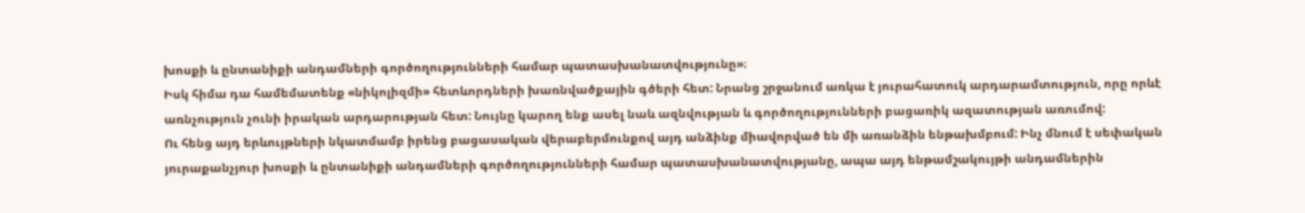խոսքի և ընտանիքի անդամների գործողությունների համար պատասխանատվությունը»։
Իսկ հիմա դա համեմատենք «նիկոլիզմի» հետևորդների խառնվածքային գծերի հետ: Նրանց շրջանում առկա է յուրահատուկ արդարամտություն, որը որևէ առնչություն չունի իրական արդարության հետ: Նույնը կարող ենք ասել նաև ազնվության և գործողությունների բացառիկ ազատության առումով:
Ու հենց այդ երևույթների նկատմամբ իրենց բացասական վերաբերմունքով այդ անձինք միավորված են մի առանձին ենթախմբում: Ինչ մնում է սեփական յուրաքանչյուր խոսքի և ընտանիքի անդամների գործողությունների համար պատասխանատվությանը, ապա այդ ենթամշակույթի անդամներին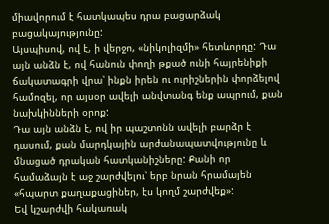միավորում է հատկապես դրա բացարձակ բացակայությունը:
Այսպիսով, ով է, ի վերջո, «նիկոլիզմի» հետևորդը: Դա այն անձն է, ով հանուն փողի թքած ունի հայրենիքի ճակատագրի վրա՝ ինքն իրեն ու ուրիշներին փորձելով համոզել, որ այսօր ավելի անվտանգ ենք ապրում, քան նախկինների օրոք:
Դա այն անձն է, ով իր պաշտոնն ավելի բարձր է դասում, քան մարդկային արժանապատվությունը և մնացած դրական հատկանիշները: Քանի որ համաձայն է աջ շարժվելու՝ երբ նրան հրամայեն «հպարտ քաղաքացիներ, էս կողմ շարժվեք»:
Եվ կշարժվի հակառակ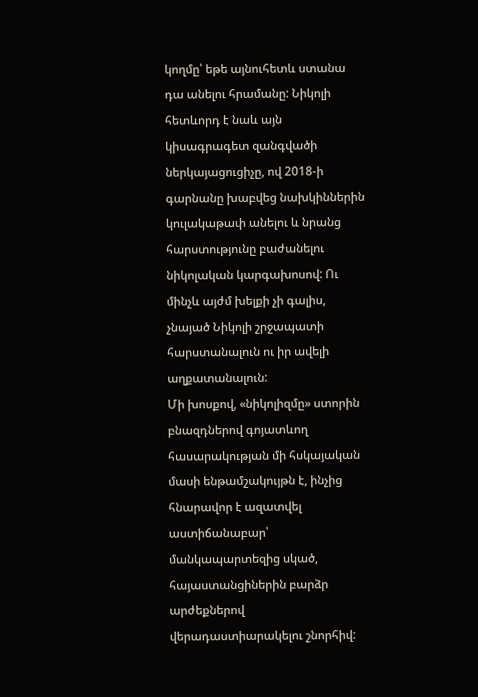կողմը՝ եթե այնուհետև ստանա դա անելու հրամանը: Նիկոլի հետևորդ է նաև այն կիսագրագետ զանգվածի ներկայացուցիչը, ով 2018-ի գարնանը խաբվեց նախկիններին կուլակաթափ անելու և նրանց հարստությունը բաժանելու նիկոլական կարգախոսով: Ու մինչև այժմ խելքի չի գալիս, չնայած Նիկոլի շրջապատի հարստանալուն ու իր ավելի աղքատանալուն:
Մի խոսքով, «նիկոլիզմը» ստորին բնազդներով գոյատևող հասարակության մի հսկայական մասի ենթամշակույթն է, ինչից հնարավոր է ազատվել աստիճանաբար՝ մանկապարտեզից սկած, հայաստանցիներին բարձր արժեքներով վերադաստիարակելու շնորհիվ: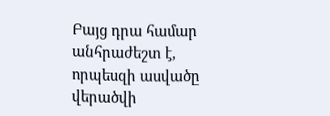Բայց դրա համար անհրաժեշտ է, որպեսզի ասվածը վերածվի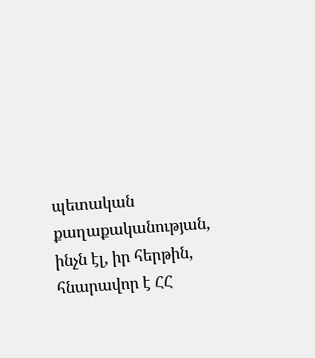պետական քաղաքականության, ինչն էլ, իր հերթին, հնարավոր է ՀՀ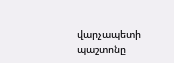վարչապետի պաշտոնը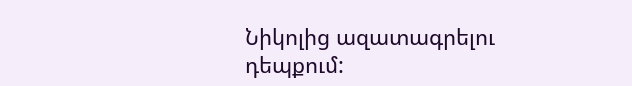Նիկոլից ազատագրելու դեպքում: